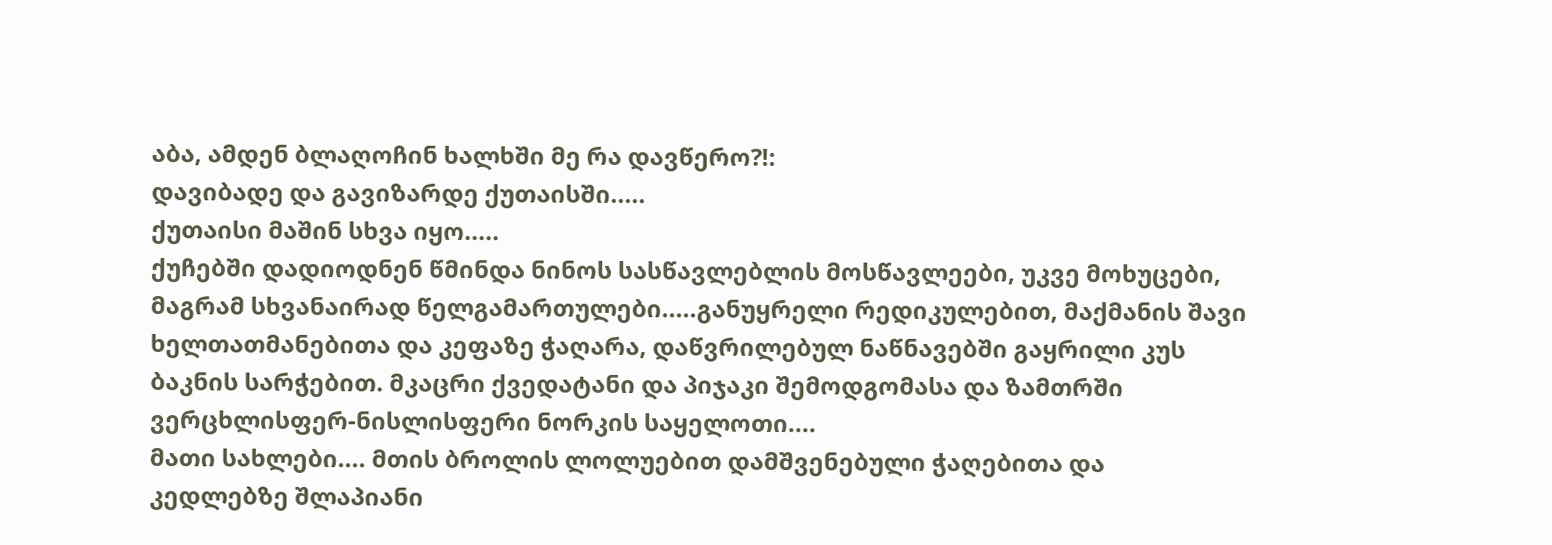აბა, ამდენ ბლაღოჩინ ხალხში მე რა დავწერო?!:
დავიბადე და გავიზარდე ქუთაისში.....
ქუთაისი მაშინ სხვა იყო.....
ქუჩებში დადიოდნენ წმინდა ნინოს სასწავლებლის მოსწავლეები, უკვე მოხუცები, მაგრამ სხვანაირად წელგამართულები.....განუყრელი რედიკულებით, მაქმანის შავი ხელთათმანებითა და კეფაზე ჭაღარა, დაწვრილებულ ნაწნავებში გაყრილი კუს ბაკნის სარჭებით. მკაცრი ქვედატანი და პიჯაკი შემოდგომასა და ზამთრში ვერცხლისფერ-ნისლისფერი ნორკის საყელოთი....
მათი სახლები.... მთის ბროლის ლოლუებით დამშვენებული ჭაღებითა და კედლებზე შლაპიანი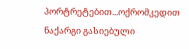პორტრეტებით...ოქრომკედით ნაქარგი გასიებული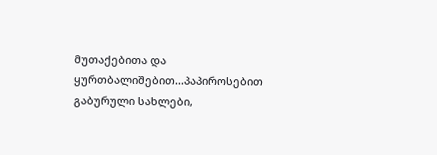მუთაქებითა და ყურთბალიშებით...პაპიროსებით გაბურული სახლები,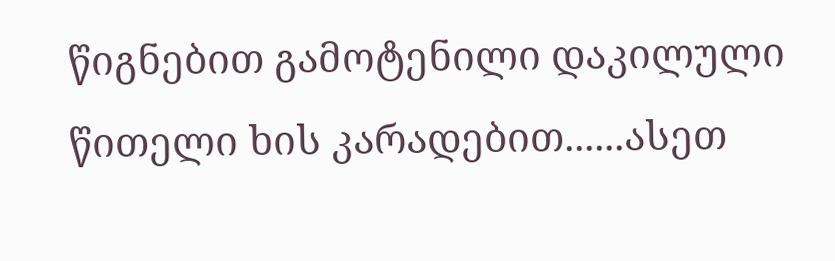წიგნებით გამოტენილი დაკილული წითელი ხის კარადებით......ასეთ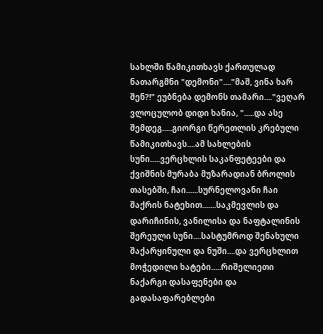სახლში წამიკითხავს ქართულად ნათარგმნი "დემონი"...."მაშ, ვინა ხარ შენ?!" ეუბნება დემონს თამარი...."ვეღარ ვლოცულობ დიდი ხანია, ".....და ასე შემდეგ.....გიორგი წერეთლის კრებული წამიკითხავს....ამ სახლების სუნი.....ვერცხლის საკანფეტეები და ქვიშნის მურაბა მუზარადიან ბროლის თასებში, ჩაი......სურნელოვანი ჩაი შაქრის ნატეხით.......საკმევლის და დარიჩინის, ვანილისა და ნაფტალინის შერეული სუნი....სასტუმროდ შენახული შაქარყინული და ნუში....და ვერცხლით მოჭედილი ხატები.....რიშელიეთი ნაქარგი დასაფენები და გადასაფარებლები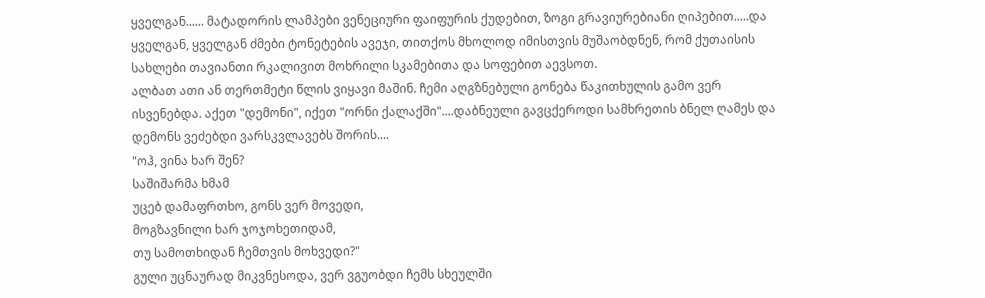ყველგან...... მატადორის ლამპები ვენეციური ფაიფურის ქუდებით, ზოგი გრავიურებიანი ღიპებით.....და ყველგან, ყველგან ძმები ტონეტების ავეჯი, თითქოს მხოლოდ იმისთვის მუშაობდნენ, რომ ქუთაისის სახლები თავიანთი რკალივით მოხრილი სკამებითა და სოფებით აევსოთ.
ალბათ ათი ან თერთმეტი წლის ვიყავი მაშინ. ჩემი აღგზნებული გონება წაკითხულის გამო ვერ ისვენებდა. აქეთ "დემონი", იქეთ "ორნი ქალაქში"....დაბნეული გავცქეროდი სამხრეთის ბნელ ღამეს და დემონს ვეძებდი ვარსკვლავებს შორის....
"ოჰ, ვინა ხარ შენ?
საშიშარმა ხმამ
უცებ დამაფრთხო, გონს ვერ მოვედი,
მოგზავნილი ხარ ჯოჯოხეთიდამ,
თუ სამოთხიდან ჩემთვის მოხვედი?"
გული უცნაურად მიკვნესოდა, ვერ ვგუობდი ჩემს სხეულში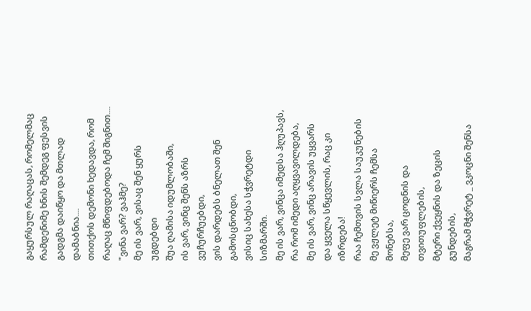გაყურსულ რაღაცას, რომელმაც რამდენიმე ხნის შემდეგ ფესვის გადგმა დაიწყო და მთლად დამაბნია....
თითქოს დემონი ხედავდა, რომ რაღაც მწიფდებოდა ჩემ შიგნით....
"ვინა ვარ? ვაჰმე?
მე ის ვარ, ვისაც შენ ყურს უგდებდი
შუა ღამისა იდუმლობაში,
ის ვარ, ვინც შენს აზრს ვუჩურჩუებდი,
ვის დარდებს ბნელათ შენ გამოსცნობდი,
ვისიც სახესა სჭვრეტდი სიზმარში.
მე ის ვარ, ვინცა იმედსა ჰღუპავს,
რა რომ იმედი აღყვავილდება,
მე ის ვარ, ვინც არავის უყვარს
და ყველა სწყევლის, რაც კი იზრდება!
რაა ჩემთვის სვლა საუკუნების
მე ვჟლეტ მიწიერს ჩემსა მონებსა,
მეფე ვარ ცოდნის და თვითუფლების,
მტერი ქვეყნის და ზეცის გუნდების,
მაგრამ მჭვრეტ _ ვკოცნი შენსა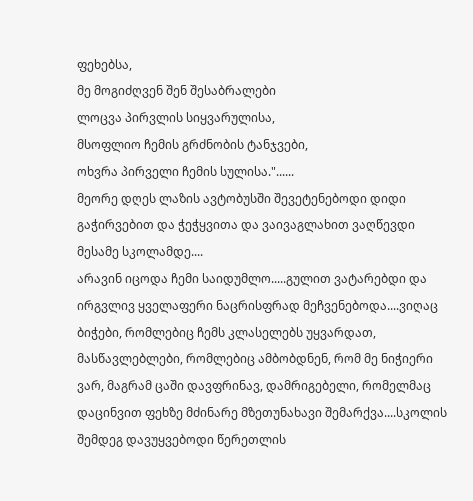ფეხებსა,
მე მოგიძღვენ შენ შესაბრალები
ლოცვა პირვლის სიყვარულისა,
მსოფლიო ჩემის გრძნობის ტანჯვები,
ოხვრა პირველი ჩემის სულისა."......
მეორე დღეს ლაზის ავტობუსში შევეტენებოდი დიდი გაჭირვებით და ჭეჭყვითა და ვაივაგლახით ვაღწევდი მესამე სკოლამდე....
არავინ იცოდა ჩემი საიდუმლო.....გულით ვატარებდი და ირგვლივ ყველაფერი ნაცრისფრად მეჩვენებოდა....ვიღაც ბიჭები, რომლებიც ჩემს კლასელებს უყვარდათ, მასწავლებლები, რომლებიც ამბობდნენ, რომ მე ნიჭიერი ვარ, მაგრამ ცაში დავფრინავ, დამრიგებელი, რომელმაც დაცინვით ფეხზე მძინარე მზეთუნახავი შემარქვა....სკოლის შემდეგ დავუყვებოდი წერეთლის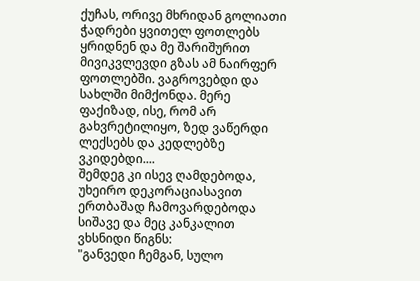ქუჩას, ორივე მხრიდან გოლიათი ჭადრები ყვითელ ფოთლებს ყრიდნენ და მე შარიშურით მივიკვლევდი გზას ამ ნაირფერ ფოთლებში. ვაგროვებდი და სახლში მიმქონდა. მერე ფაქიზად, ისე, რომ არ გახვრეტილიყო, ზედ ვაწერდი ლექსებს და კედლებზე ვკიდებდი....
შემდეგ კი ისევ ღამდებოდა, უხეირო დეკორაციასავით ერთბაშად ჩამოვარდებოდა
სიშავე და მეც კანკალით ვხსნიდი წიგნს:
"განვედი ჩემგან, სულო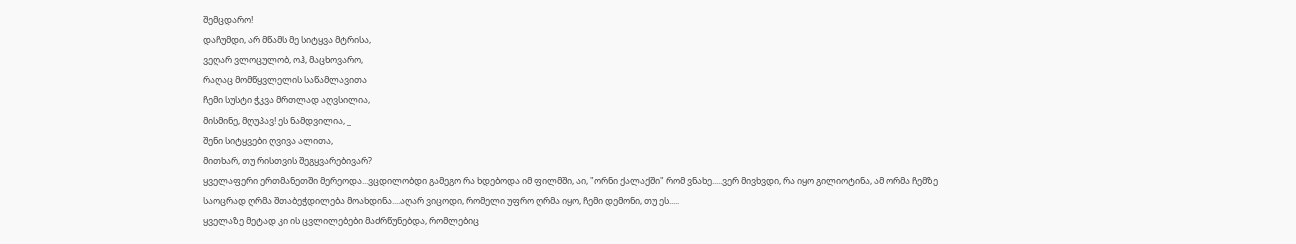შემცდარო!
დაჩუმდი, არ მწამს მე სიტყვა მტრისა,
ვეღარ ვლოცულობ, ოჰ, მაცხოვარო,
რაღაც მომწყვლელის საწამლავითა
ჩემი სუსტი ჭკვა მრთლად აღვსილია,
მისმინე, მღუპავ! ეს ნამდვილია, _
შენი სიტყვები ღვივა ალითა,
მითხარ, თუ რისთვის შეგყვარებივარ?
ყველაფერი ერთმანეთში მერეოდა...ვცდილობდი გამეგო რა ხდებოდა იმ ფილმში, აი, "ორნი ქალაქში" რომ ვნახე.....ვერ მივხვდი, რა იყო გილიოტინა, ამ ორმა ჩემზე საოცრად ღრმა შთაბეჭდილება მოახდინა....აღარ ვიცოდი, რომელი უფრო ღრმა იყო, ჩემი დემონი, თუ ეს.....
ყველაზე მეტად კი ის ცვლილებები მაძრწუნებდა, რომლებიც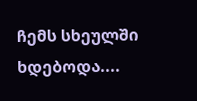ჩემს სხეულში ხდებოდა....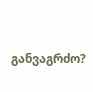განვაგრძო?